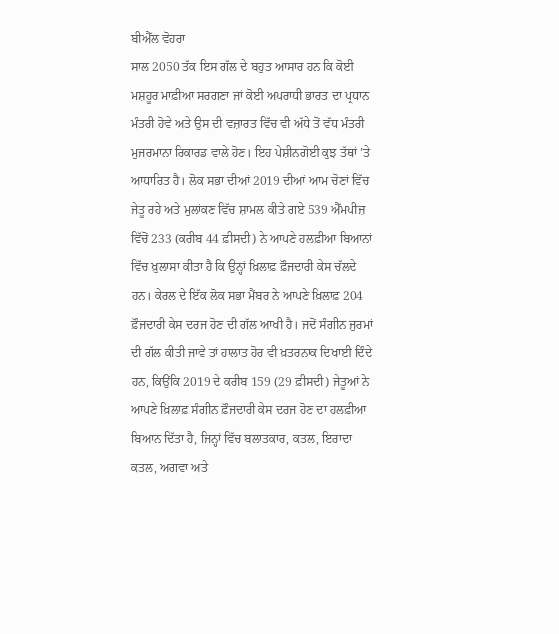ਬੀਐੱਲ ਵੋਹਰਾ
ਸਾਲ 2050 ਤੱਕ ਇਸ ਗੱਲ ਦੇ ਬਹੁਤ ਆਸਾਰ ਹਨ ਕਿ ਕੋਈ ਮਸ਼ਹੂਰ ਮਾਫ਼ੀਆ ਸਰਗਣਾ ਜਾਂ ਕੋਈ ਅਪਰਾਧੀ ਭਾਰਤ ਦਾ ਪ੍ਰਧਾਨ ਮੰਤਰੀ ਹੋਵੇ ਅਤੇ ਉਸ ਦੀ ਵਜ਼ਾਰਤ ਵਿੱਚ ਵੀ ਅੱਧੇ ਤੋਂ ਵੱਧ ਮੰਤਰੀ ਮੁਜਰਮਾਨਾ ਰਿਕਾਰਡ ਵਾਲੇ ਹੋਣ। ਇਹ ਪੇਸ਼ੀਨਗੋਈ ਕੁਝ ਤੱਥਾਂ ’ਤੇ ਆਧਾਰਿਤ ਹੈ। ਲੋਕ ਸਭਾ ਦੀਆਂ 2019 ਦੀਆਂ ਆਮ ਚੋਣਾਂ ਵਿੱਚ ਜੇਤੂ ਰਹੇ ਅਤੇ ਮੁਲਾਂਕਣ ਵਿੱਚ ਸ਼ਾਮਲ ਕੀਤੇ ਗਏ 539 ਐੱਮਪੀਜ਼ ਵਿੱਚੋਂ 233 (ਕਰੀਬ 44 ਫ਼ੀਸਦੀ) ਨੇ ਆਪਣੇ ਹਲਫ਼ੀਆ ਬਿਆਨਾਂ ਵਿੱਚ ਖ਼ੁਲਾਸਾ ਕੀਤਾ ਹੈ ਕਿ ਉਨ੍ਹਾਂ ਖ਼ਿਲਾਫ਼ ਫ਼ੌਜਦਾਰੀ ਕੇਸ ਚੱਲਦੇ ਹਨ। ਕੇਰਲ ਦੇ ਇੱਕ ਲੋਕ ਸਭਾ ਮੈਂਬਰ ਨੇ ਆਪਣੇ ਖ਼ਿਲਾਫ਼ 204 ਫ਼ੌਜਦਾਰੀ ਕੇਸ ਦਰਜ ਹੋਣ ਦੀ ਗੱਲ ਆਖੀ ਹੈ। ਜਦੋਂ ਸੰਗੀਨ ਜੁਰਮਾਂ ਦੀ ਗੱਲ ਕੀਤੀ ਜਾਵੇ ਤਾਂ ਹਾਲਾਤ ਹੋਰ ਵੀ ਖ਼ਤਰਨਾਕ ਦਿਖਾਈ ਦਿੰਦੇ ਹਨ, ਕਿਉਂਕਿ 2019 ਦੇ ਕਰੀਬ 159 (29 ਫ਼ੀਸਦੀ) ਜੇਤੂਆਂ ਨੇ ਆਪਣੇ ਖ਼ਿਲਾਫ਼ ਸੰਗੀਨ ਫ਼ੌਜਦਾਰੀ ਕੇਸ ਦਰਜ ਹੋਣ ਦਾ ਹਲਫ਼ੀਆ ਬਿਆਨ ਦਿੱਤਾ ਹੈ, ਜਿਨ੍ਹਾਂ ਵਿੱਚ ਬਲਾਤਕਾਰ, ਕਤਲ, ਇਰਾਦਾ ਕਤਲ, ਅਗਵਾ ਅਤੇ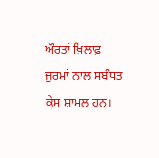ਔਰਤਾਂ ਖ਼ਿਲਾਫ਼ ਜੁਰਮਾਂ ਨਾਲ ਸਬੰਧਤ ਕੇਸ ਸ਼ਾਮਲ ਹਨ।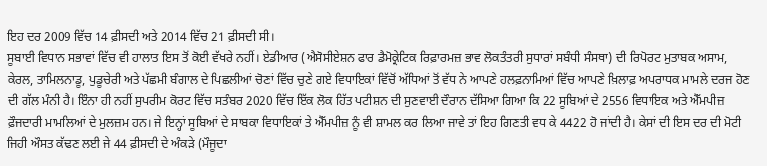ਇਹ ਦਰ 2009 ਵਿੱਚ 14 ਫ਼ੀਸਦੀ ਅਤੇ 2014 ਵਿੱਚ 21 ਫ਼ੀਸਦੀ ਸੀ।
ਸੂਬਾਈ ਵਿਧਾਨ ਸਭਾਵਾਂ ਵਿੱਚ ਵੀ ਹਾਲਾਤ ਇਸ ਤੋਂ ਕੋਈ ਵੱਖਰੇ ਨਹੀਂ। ਏਡੀਆਰ (ਐਸੋਸੀਏਸ਼ਨ ਫਾਰ ਡੈਮੋਕ੍ਰੇਟਿਕ ਰਿਫ਼ਾਰਮਜ਼ ਭਾਵ ਲੋਕਤੰਤਰੀ ਸੁਧਾਰਾਂ ਸਬੰਧੀ ਸੰਸਥਾ) ਦੀ ਰਿਪੋਰਟ ਮੁਤਾਬਕ ਅਸਾਮ, ਕੇਰਲ, ਤਾਮਿਲਨਾਡੂ, ਪੁਡੂਚੇਰੀ ਅਤੇ ਪੱਛਮੀ ਬੰਗਾਲ ਦੇ ਪਿਛਲੀਆਂ ਚੋਣਾਂ ਵਿੱਚ ਚੁਣੇ ਗਏ ਵਿਧਾਇਕਾਂ ਵਿੱਚੋਂ ਅੱਧਿਆਂ ਤੋਂ ਵੱਧ ਨੇ ਆਪਣੇ ਹਲਫ਼ਨਾਮਿਆਂ ਵਿੱਚ ਆਪਣੇ ਖ਼ਿਲਾਫ਼ ਅਪਰਾਧਕ ਮਾਮਲੇ ਦਰਜ ਹੋਣ ਦੀ ਗੱਲ ਮੰਨੀ ਹੈ। ਇੰਨਾ ਹੀ ਨਹੀਂ ਸੁਪਰੀਮ ਕੋਰਟ ਵਿੱਚ ਸਤੰਬਰ 2020 ਵਿੱਚ ਇੱਕ ਲੋਕ ਹਿੱਤ ਪਟੀਸ਼ਨ ਦੀ ਸੁਣਵਾਈ ਦੌਰਾਨ ਦੱਸਿਆ ਗਿਆ ਕਿ 22 ਸੂਬਿਆਂ ਦੇ 2556 ਵਿਧਾਇਕ ਅਤੇ ਐੱਮਪੀਜ਼ ਫ਼ੌਜਦਾਰੀ ਮਾਮਲਿਆਂ ਦੇ ਮੁਲਜ਼ਮ ਹਨ। ਜੇ ਇਨ੍ਹਾਂ ਸੂਬਿਆਂ ਦੇ ਸਾਬਕਾ ਵਿਧਾਇਕਾਂ ਤੇ ਐੱਮਪੀਜ਼ ਨੂੰ ਵੀ ਸ਼ਾਮਲ ਕਰ ਲਿਆ ਜਾਵੇ ਤਾਂ ਇਹ ਗਿਣਤੀ ਵਧ ਕੇ 4422 ਹੋ ਜਾਂਦੀ ਹੈ। ਕੇਸਾਂ ਦੀ ਇਸ ਦਰ ਦੀ ਮੋਟੀ ਜਿਹੀ ਔਸਤ ਕੱਢਣ ਲਈ ਜੇ 44 ਫ਼ੀਸਦੀ ਦੇ ਅੰਕੜੇ (ਮੌਜੂਦਾ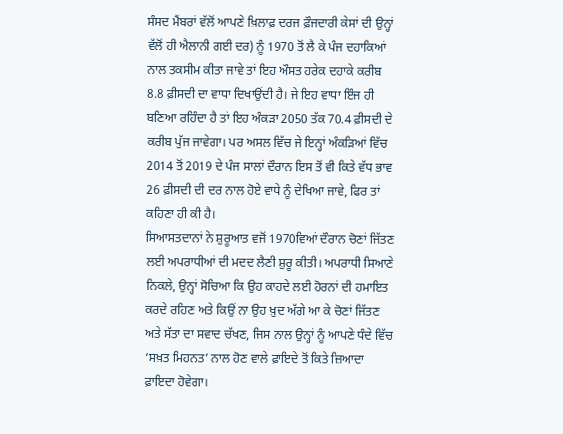ਸੰਸਦ ਮੈਂਬਰਾਂ ਵੱਲੋਂ ਆਪਣੇ ਖ਼ਿਲਾਫ਼ ਦਰਜ ਫ਼ੌਜਦਾਰੀ ਕੇਸਾਂ ਦੀ ਉਨ੍ਹਾਂ ਵੱਲੋਂ ਹੀ ਐਲਾਨੀ ਗਈ ਦਰ) ਨੂੰ 1970 ਤੋਂ ਲੈ ਕੇ ਪੰਜ ਦਹਾਕਿਆਂ ਨਾਲ ਤਕਸੀਮ ਕੀਤਾ ਜਾਵੇ ਤਾਂ ਇਹ ਔਸਤ ਹਰੇਕ ਦਹਾਕੇ ਕਰੀਬ 8.8 ਫ਼ੀਸਦੀ ਦਾ ਵਾਧਾ ਦਿਖਾਉਂਦੀ ਹੈ। ਜੇ ਇਹ ਵਾਧਾ ਇੰਜ ਹੀ ਬਣਿਆ ਰਹਿੰਦਾ ਹੈ ਤਾਂ ਇਹ ਅੰਕੜਾ 2050 ਤੱਕ 70.4 ਫ਼ੀਸਦੀ ਦੇ ਕਰੀਬ ਪੁੱਜ ਜਾਵੇਗਾ। ਪਰ ਅਸਲ ਵਿੱਚ ਜੇ ਇਨ੍ਹਾਂ ਅੰਕੜਿਆਂ ਵਿੱਚ 2014 ਤੋਂ 2019 ਦੇ ਪੰਜ ਸਾਲਾਂ ਦੌਰਾਨ ਇਸ ਤੋਂ ਵੀ ਕਿਤੇ ਵੱਧ ਭਾਵ 26 ਫ਼ੀਸਦੀ ਦੀ ਦਰ ਨਾਲ ਹੋਏ ਵਾਧੇ ਨੂੰ ਦੇਖਿਆ ਜਾਵੇ, ਫਿਰ ਤਾਂ ਕਹਿਣਾ ਹੀ ਕੀ ਹੈ।
ਸਿਆਸਤਦਾਨਾਂ ਨੇ ਸ਼ੁਰੂਆਤ ਵਜੋਂ 1970ਵਿਆਂ ਦੌਰਾਨ ਚੋਣਾਂ ਜਿੱਤਣ ਲਈ ਅਪਰਾਧੀਆਂ ਦੀ ਮਦਦ ਲੈਣੀ ਸ਼ੁਰੂ ਕੀਤੀ। ਅਪਰਾਧੀ ਸਿਆਣੇ ਨਿਕਲੇ, ਉਨ੍ਹਾਂ ਸੋਚਿਆ ਕਿ ਉਹ ਕਾਹਦੇ ਲਈ ਹੋਰਨਾਂ ਦੀ ਹਮਾਇਤ ਕਰਦੇ ਰਹਿਣ ਅਤੇ ਕਿਉਂ ਨਾ ਉਹ ਖ਼ੁਦ ਅੱਗੇ ਆ ਕੇ ਚੋਣਾਂ ਜਿੱਤਣ ਅਤੇ ਸੱਤਾ ਦਾ ਸਵਾਦ ਚੱਖਣ, ਜਿਸ ਨਾਲ ਉਨ੍ਹਾਂ ਨੂੰ ਆਪਣੇ ਧੰਦੇ ਵਿੱਚ ‘ਸਖ਼ਤ ਮਿਹਨਤ’ ਨਾਲ ਹੋਣ ਵਾਲੇ ਫ਼ਾਇਦੇ ਤੋਂ ਕਿਤੇ ਜ਼ਿਆਦਾ ਫ਼ਾਇਦਾ ਹੋਵੇਗਾ।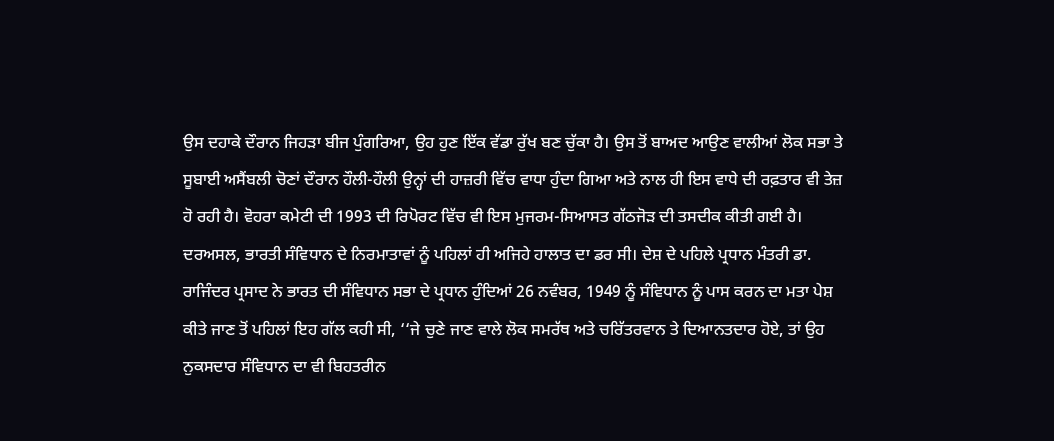ਉਸ ਦਹਾਕੇ ਦੌਰਾਨ ਜਿਹੜਾ ਬੀਜ ਪੁੰਗਰਿਆ, ਉਹ ਹੁਣ ਇੱਕ ਵੱਡਾ ਰੁੱਖ ਬਣ ਚੁੱਕਾ ਹੈ। ਉਸ ਤੋਂ ਬਾਅਦ ਆਉਣ ਵਾਲੀਆਂ ਲੋਕ ਸਭਾ ਤੇ ਸੂਬਾਈ ਅਸੈਂਬਲੀ ਚੋਣਾਂ ਦੌਰਾਨ ਹੌਲੀ-ਹੌਲੀ ਉਨ੍ਹਾਂ ਦੀ ਹਾਜ਼ਰੀ ਵਿੱਚ ਵਾਧਾ ਹੁੰਦਾ ਗਿਆ ਅਤੇ ਨਾਲ ਹੀ ਇਸ ਵਾਧੇ ਦੀ ਰਫ਼ਤਾਰ ਵੀ ਤੇਜ਼ ਹੋ ਰਹੀ ਹੈ। ਵੋਹਰਾ ਕਮੇਟੀ ਦੀ 1993 ਦੀ ਰਿਪੋਰਟ ਵਿੱਚ ਵੀ ਇਸ ਮੁਜਰਮ-ਸਿਆਸਤ ਗੱਠਜੋੜ ਦੀ ਤਸਦੀਕ ਕੀਤੀ ਗਈ ਹੈ।
ਦਰਅਸਲ, ਭਾਰਤੀ ਸੰਵਿਧਾਨ ਦੇ ਨਿਰਮਾਤਾਵਾਂ ਨੂੰ ਪਹਿਲਾਂ ਹੀ ਅਜਿਹੇ ਹਾਲਾਤ ਦਾ ਡਰ ਸੀ। ਦੇਸ਼ ਦੇ ਪਹਿਲੇ ਪ੍ਰਧਾਨ ਮੰਤਰੀ ਡਾ. ਰਾਜਿੰਦਰ ਪ੍ਰਸਾਦ ਨੇ ਭਾਰਤ ਦੀ ਸੰਵਿਧਾਨ ਸਭਾ ਦੇ ਪ੍ਰਧਾਨ ਹੁੰਦਿਆਂ 26 ਨਵੰਬਰ, 1949 ਨੂੰ ਸੰਵਿਧਾਨ ਨੂੰ ਪਾਸ ਕਰਨ ਦਾ ਮਤਾ ਪੇਸ਼ ਕੀਤੇ ਜਾਣ ਤੋਂ ਪਹਿਲਾਂ ਇਹ ਗੱਲ ਕਹੀ ਸੀ, ‘‘ਜੇ ਚੁਣੇ ਜਾਣ ਵਾਲੇ ਲੋਕ ਸਮਰੱਥ ਅਤੇ ਚਰਿੱਤਰਵਾਨ ਤੇ ਦਿਆਨਤਦਾਰ ਹੋਏ, ਤਾਂ ਉਹ ਨੁਕਸਦਾਰ ਸੰਵਿਧਾਨ ਦਾ ਵੀ ਬਿਹਤਰੀਨ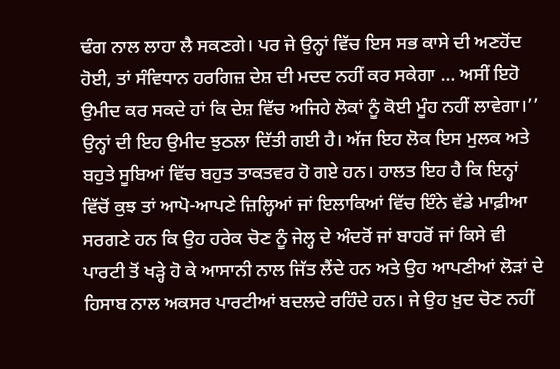ਢੰਗ ਨਾਲ ਲਾਹਾ ਲੈ ਸਕਣਗੇ। ਪਰ ਜੇ ਉਨ੍ਹਾਂ ਵਿੱਚ ਇਸ ਸਭ ਕਾਸੇ ਦੀ ਅਣਹੋਂਦ ਹੋਈ, ਤਾਂ ਸੰਵਿਧਾਨ ਹਰਗਿਜ਼ ਦੇਸ਼ ਦੀ ਮਦਦ ਨਹੀਂ ਕਰ ਸਕੇਗਾ … ਅਸੀਂ ਇਹੋ ਉਮੀਦ ਕਰ ਸਕਦੇ ਹਾਂ ਕਿ ਦੇਸ਼ ਵਿੱਚ ਅਜਿਹੇ ਲੋਕਾਂ ਨੂੰ ਕੋਈ ਮੂੰਹ ਨਹੀਂ ਲਾਵੇਗਾ।’’ ਉਨ੍ਹਾਂ ਦੀ ਇਹ ਉਮੀਦ ਝੁਠਲਾ ਦਿੱਤੀ ਗਈ ਹੈ। ਅੱਜ ਇਹ ਲੋਕ ਇਸ ਮੁਲਕ ਅਤੇ ਬਹੁਤੇ ਸੂਬਿਆਂ ਵਿੱਚ ਬਹੁਤ ਤਾਕਤਵਰ ਹੋ ਗਏ ਹਨ। ਹਾਲਤ ਇਹ ਹੈ ਕਿ ਇਨ੍ਹਾਂ ਵਿੱਚੋਂ ਕੁਝ ਤਾਂ ਆਪੋ-ਆਪਣੇ ਜ਼ਿਲ੍ਹਿਆਂ ਜਾਂ ਇਲਾਕਿਆਂ ਵਿੱਚ ਇੰਨੇ ਵੱਡੇ ਮਾਫ਼ੀਆ ਸਰਗਣੇ ਹਨ ਕਿ ਉਹ ਹਰੇਕ ਚੋਣ ਨੂੰ ਜੇਲ੍ਹ ਦੇ ਅੰਦਰੋਂ ਜਾਂ ਬਾਹਰੋਂ ਜਾਂ ਕਿਸੇ ਵੀ ਪਾਰਟੀ ਤੋਂ ਖੜ੍ਹੇ ਹੋ ਕੇ ਆਸਾਨੀ ਨਾਲ ਜਿੱਤ ਲੈਂਦੇ ਹਨ ਅਤੇ ਉਹ ਆਪਣੀਆਂ ਲੋੜਾਂ ਦੇ ਹਿਸਾਬ ਨਾਲ ਅਕਸਰ ਪਾਰਟੀਆਂ ਬਦਲਦੇ ਰਹਿੰਦੇ ਹਨ। ਜੇ ਉਹ ਖ਼ੁਦ ਚੋਣ ਨਹੀਂ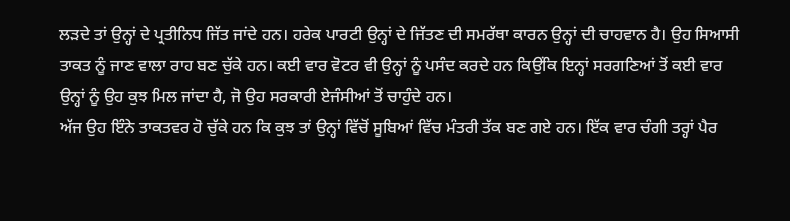ਲੜਦੇ ਤਾਂ ਉਨ੍ਹਾਂ ਦੇ ਪ੍ਰਤੀਨਿਧ ਜਿੱਤ ਜਾਂਦੇ ਹਨ। ਹਰੇਕ ਪਾਰਟੀ ਉਨ੍ਹਾਂ ਦੇ ਜਿੱਤਣ ਦੀ ਸਮਰੱਥਾ ਕਾਰਨ ਉਨ੍ਹਾਂ ਦੀ ਚਾਹਵਾਨ ਹੈ। ਉਹ ਸਿਆਸੀ ਤਾਕਤ ਨੂੰ ਜਾਣ ਵਾਲਾ ਰਾਹ ਬਣ ਚੁੱਕੇ ਹਨ। ਕਈ ਵਾਰ ਵੋਟਰ ਵੀ ਉਨ੍ਹਾਂ ਨੂੰ ਪਸੰਦ ਕਰਦੇ ਹਨ ਕਿਉਂਕਿ ਇਨ੍ਹਾਂ ਸਰਗਣਿਆਂ ਤੋਂ ਕਈ ਵਾਰ ਉਨ੍ਹਾਂ ਨੂੰ ਉਹ ਕੁਝ ਮਿਲ ਜਾਂਦਾ ਹੈ, ਜੋ ਉਹ ਸਰਕਾਰੀ ਏਜੰਸੀਆਂ ਤੋਂ ਚਾਹੁੰਦੇ ਹਨ।
ਅੱਜ ਉਹ ਇੰਨੇ ਤਾਕਤਵਰ ਹੋ ਚੁੱਕੇ ਹਨ ਕਿ ਕੁਝ ਤਾਂ ਉਨ੍ਹਾਂ ਵਿੱਚੋਂ ਸੂਬਿਆਂ ਵਿੱਚ ਮੰਤਰੀ ਤੱਕ ਬਣ ਗਏ ਹਨ। ਇੱਕ ਵਾਰ ਚੰਗੀ ਤਰ੍ਹਾਂ ਪੈਰ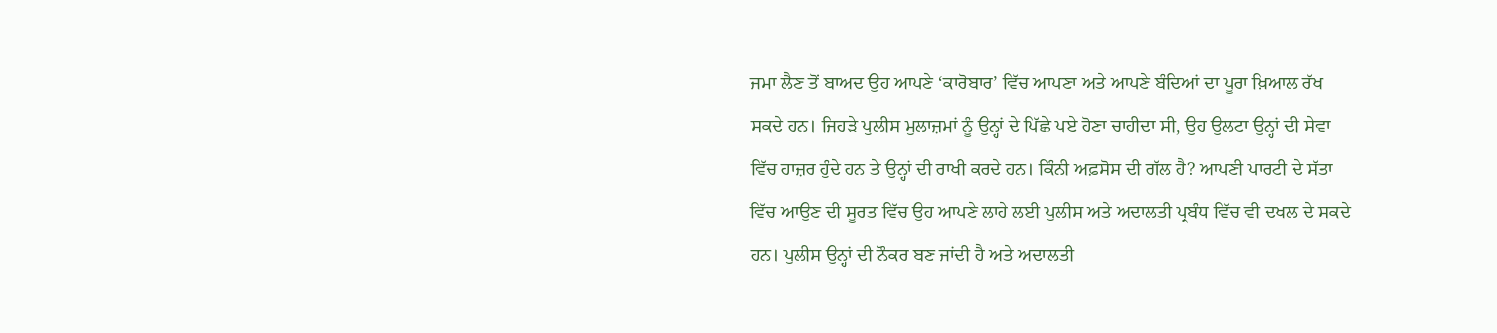ਜਮਾ ਲੈਣ ਤੋਂ ਬਾਅਦ ਉਹ ਆਪਣੇ ‘ਕਾਰੋਬਾਰ’ ਵਿੱਚ ਆਪਣਾ ਅਤੇ ਆਪਣੇ ਬੰਦਿਆਂ ਦਾ ਪੂਰਾ ਖ਼ਿਆਲ ਰੱਖ ਸਕਦੇ ਹਨ। ਜਿਹੜੇ ਪੁਲੀਸ ਮੁਲਾਜ਼ਮਾਂ ਨੂੰ ਉਨ੍ਹਾਂ ਦੇ ਪਿੱਛੇ ਪਏ ਹੋਣਾ ਚਾਹੀਦਾ ਸੀ, ਉਹ ਉਲਟਾ ਉਨ੍ਹਾਂ ਦੀ ਸੇਵਾ ਵਿੱਚ ਹਾਜ਼ਰ ਹੁੰਦੇ ਹਨ ਤੇ ਉਨ੍ਹਾਂ ਦੀ ਰਾਖੀ ਕਰਦੇ ਹਨ। ਕਿੰਨੀ ਅਫ਼ਸੋਸ ਦੀ ਗੱਲ ਹੈ? ਆਪਣੀ ਪਾਰਟੀ ਦੇ ਸੱਤਾ ਵਿੱਚ ਆਉਣ ਦੀ ਸੂਰਤ ਵਿੱਚ ਉਹ ਆਪਣੇ ਲਾਹੇ ਲਈ ਪੁਲੀਸ ਅਤੇ ਅਦਾਲਤੀ ਪ੍ਰਬੰਧ ਵਿੱਚ ਵੀ ਦਖਲ ਦੇ ਸਕਦੇ ਹਨ। ਪੁਲੀਸ ਉਨ੍ਹਾਂ ਦੀ ਨੌਕਰ ਬਣ ਜਾਂਦੀ ਹੈ ਅਤੇ ਅਦਾਲਤੀ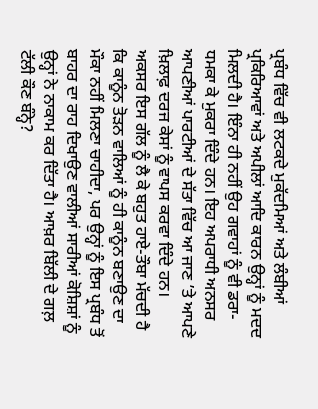ਪ੍ਰਬੰਧ ਵਿੱਚ ਵੀ ਲਟਕਦੇ ਮੁਕੱਦਮਿਆਂ ਅਤੇ ਲੰਬੀਆਂ ਪ੍ਰਕਿਰਿਆਵਾਂ ਅਤੇ ਅਪੀਲਾਂ ਆਦਿ ਕਾਰਨ ਉਨ੍ਹਾਂ ਨੂੰ ਮਦਦ ਮਿਲਦੀ ਹੈ। ਇੰਨਾ ਹੀ ਨਹੀਂ ਉਹ ਗਵਾਹਾਂ ਨੂੰ ਵੀ ਡਰਾ-ਧਮਕਾ ਕੇ ਮੁਕਰਾ ਦਿੰਦੇ ਹਨ। ਇਹ ਅਪਰਾਧੀ ਅਨਸਰ ਆਪਣੀਆਂ ਪਾਰਟੀਆਂ ਦੇ ਸੱਤਾ ਵਿੱਚ ਆ ਜਾਣ ’ਤੇ ਆਪਣੇ ਖ਼ਿਲਾਫ਼ ਦਰਜ ਕੇਸਾਂ ਨੂੰ ਵਾਪਸ ਕਰਵਾ ਦਿੰਦੇ ਹਨ।
ਅਕਸਰ ਇਸ ਗੱਲ ਨੂੰ ਲੈ ਕੇ ਬਹੁਤ ਹਾਏ-ਤੌਬਾ ਮੱਚਦੀ ਹੈ ਕਿ ਕਾਨੂੰਨ ਤੋੜਨ ਵਾਲਿਆਂ ਨੂੰ ਹੀ ਕਾਨੂੰਨ ਬਣਾਉਣ ਦਾ ਮੌਕਾ ਨਹੀਂ ਮਿਲਣਾ ਚਾਹੀਦਾ, ਪਰ ਉਨ੍ਹਾਂ ਨੂੰ ਇਸ ਪ੍ਰਬੰਧ ਤੋਂ ਬਾਹਰ ਦਾ ਰਾਹ ਦਿਖਾਉਣ ਵਾਲੀਆਂ ਸਾਰੀਆਂ ਕੋਸ਼ਿਸ਼ਾਂ ਨੂੰ ਉਨ੍ਹਾਂ ਨੇ ਨਾਕਾਮ ਕਰ ਦਿੱਤਾ ਹੈ। ਆਖ਼ਰ ਬਿੱਲੀ ਦੇ ਗਲ਼ ਟੱਲੀ ਕੌਣ ਬੰਨ੍ਹੇ?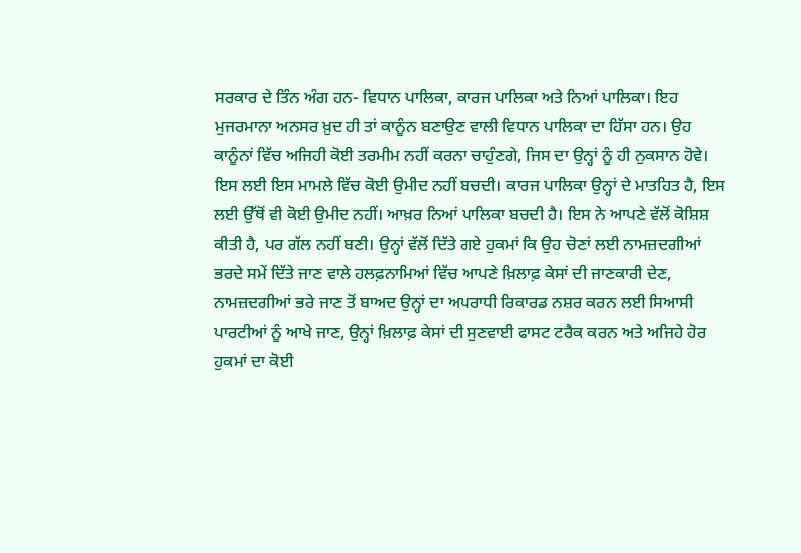ਸਰਕਾਰ ਦੇ ਤਿੰਨ ਅੰਗ ਹਨ- ਵਿਧਾਨ ਪਾਲਿਕਾ, ਕਾਰਜ ਪਾਲਿਕਾ ਅਤੇ ਨਿਆਂ ਪਾਲਿਕਾ। ਇਹ ਮੁਜਰਮਾਨਾ ਅਨਸਰ ਖ਼ੁਦ ਹੀ ਤਾਂ ਕਾਨੂੰਨ ਬਣਾਉਣ ਵਾਲੀ ਵਿਧਾਨ ਪਾਲਿਕਾ ਦਾ ਹਿੱਸਾ ਹਨ। ਉਹ ਕਾਨੂੰਨਾਂ ਵਿੱਚ ਅਜਿਹੀ ਕੋਈ ਤਰਮੀਮ ਨਹੀਂ ਕਰਨਾ ਚਾਹੁੰਣਗੇ, ਜਿਸ ਦਾ ਉਨ੍ਹਾਂ ਨੂੰ ਹੀ ਨੁਕਸਾਨ ਹੋਵੇ। ਇਸ ਲਈ ਇਸ ਮਾਮਲੇ ਵਿੱਚ ਕੋਈ ਉਮੀਦ ਨਹੀਂ ਬਚਦੀ। ਕਾਰਜ ਪਾਲਿਕਾ ਉਨ੍ਹਾਂ ਦੇ ਮਾਤਹਿਤ ਹੈ, ਇਸ ਲਈ ਉੱਥੋਂ ਵੀ ਕੋਈ ਉਮੀਦ ਨਹੀਂ। ਆਖ਼ਰ ਨਿਆਂ ਪਾਲਿਕਾ ਬਚਦੀ ਹੈ। ਇਸ ਨੇ ਆਪਣੇ ਵੱਲੋਂ ਕੋਸ਼ਿਸ਼ ਕੀਤੀ ਹੈ, ਪਰ ਗੱਲ ਨਹੀਂ ਬਣੀ। ਉਨ੍ਹਾਂ ਵੱਲੋਂ ਦਿੱਤੇ ਗਏ ਹੁਕਮਾਂ ਕਿ ਉਹ ਚੋਣਾਂ ਲਈ ਨਾਮਜ਼ਦਗੀਆਂ ਭਰਦੇ ਸਮੇਂ ਦਿੱਤੇ ਜਾਣ ਵਾਲੇ ਹਲਫ਼ਨਾਮਿਆਂ ਵਿੱਚ ਆਪਣੇ ਖ਼ਿਲਾਫ਼ ਕੇਸਾਂ ਦੀ ਜਾਣਕਾਰੀ ਦੇਣ, ਨਾਮਜ਼ਦਗੀਆਂ ਭਰੇ ਜਾਣ ਤੋਂ ਬਾਅਦ ਉਨ੍ਹਾਂ ਦਾ ਅਪਰਾਧੀ ਰਿਕਾਰਡ ਨਸ਼ਰ ਕਰਨ ਲਈ ਸਿਆਸੀ ਪਾਰਟੀਆਂ ਨੂੰ ਆਖੇ ਜਾਣ, ਉਨ੍ਹਾਂ ਖ਼ਿਲਾਫ਼ ਕੇਸਾਂ ਦੀ ਸੁਣਵਾਈ ਫਾਸਟ ਟਰੈਕ ਕਰਨ ਅਤੇ ਅਜਿਹੇ ਹੋਰ ਹੁਕਮਾਂ ਦਾ ਕੋਈ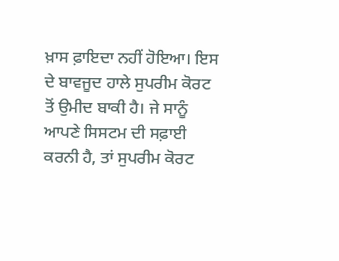ਖ਼ਾਸ ਫ਼ਾਇਦਾ ਨਹੀਂ ਹੋਇਆ। ਇਸ ਦੇ ਬਾਵਜੂਦ ਹਾਲੇ ਸੁਪਰੀਮ ਕੋਰਟ ਤੋਂ ਉਮੀਦ ਬਾਕੀ ਹੈ। ਜੇ ਸਾਨੂੰ ਆਪਣੇ ਸਿਸਟਮ ਦੀ ਸਫ਼ਾਈ ਕਰਨੀ ਹੈ, ਤਾਂ ਸੁਪਰੀਮ ਕੋਰਟ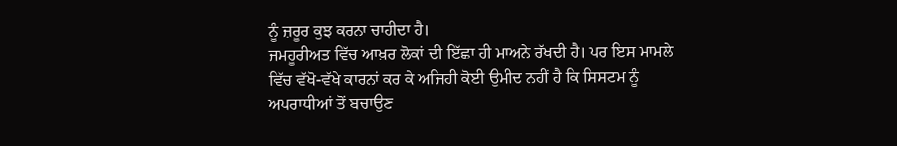ਨੂੰ ਜ਼ਰੂਰ ਕੁਝ ਕਰਨਾ ਚਾਹੀਦਾ ਹੈ।
ਜਮਹੂਰੀਅਤ ਵਿੱਚ ਆਖ਼ਰ ਲੋਕਾਂ ਦੀ ਇੱਛਾ ਹੀ ਮਾਅਨੇ ਰੱਖਦੀ ਹੈ। ਪਰ ਇਸ ਮਾਮਲੇ ਵਿੱਚ ਵੱਖੋ-ਵੱਖੇ ਕਾਰਨਾਂ ਕਰ ਕੇ ਅਜਿਹੀ ਕੋਈ ਉਮੀਦ ਨਹੀਂ ਹੈ ਕਿ ਸਿਸਟਮ ਨੂੰ ਅਪਰਾਧੀਆਂ ਤੋਂ ਬਚਾਉਣ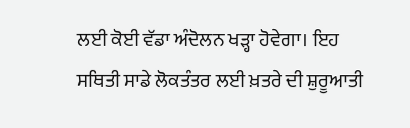ਲਈ ਕੋਈ ਵੱਡਾ ਅੰਦੋਲਨ ਖੜ੍ਹਾ ਹੋਵੇਗਾ। ਇਹ ਸਥਿਤੀ ਸਾਡੇ ਲੋਕਤੰਤਰ ਲਈ ਖ਼ਤਰੇ ਦੀ ਸ਼ੁਰੂਆਤੀ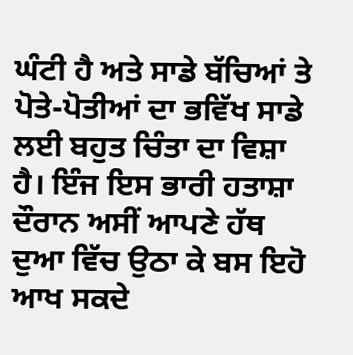ਘੰਟੀ ਹੈ ਅਤੇ ਸਾਡੇ ਬੱਚਿਆਂ ਤੇ ਪੋਤੇ-ਪੋਤੀਆਂ ਦਾ ਭਵਿੱਖ ਸਾਡੇ ਲਈ ਬਹੁਤ ਚਿੰਤਾ ਦਾ ਵਿਸ਼ਾ ਹੈ। ਇੰਜ ਇਸ ਭਾਰੀ ਹਤਾਸ਼ਾ ਦੌਰਾਨ ਅਸੀਂ ਆਪਣੇ ਹੱਥ ਦੁਆ ਵਿੱਚ ਉਠਾ ਕੇ ਬਸ ਇਹੋ ਆਖ ਸਕਦੇ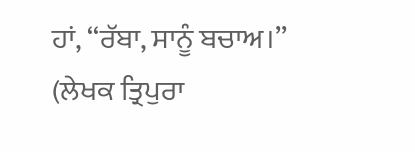ਹਾਂ, ‘‘ਰੱਬਾ, ਸਾਨੂੰ ਬਚਾਅ।’’
(ਲੇਖਕ ਤ੍ਰਿਪੁਰਾ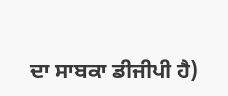ਦਾ ਸਾਬਕਾ ਡੀਜੀਪੀ ਹੈ)